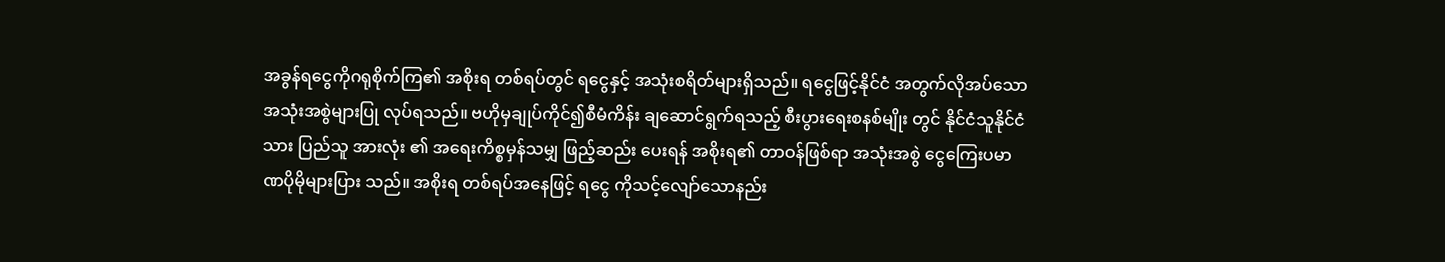အခွန်ရငွေကိုဂရုစိုက်ကြ၏ အစိုးရ တစ်ရပ်တွင် ရငွေနှင့် အသုံးစရိတ်များရှိသည်။ ရငွေဖြင့်နိုင်ငံ အတွက်လိုအပ်သောအသုံးအစွဲများပြု လုပ်ရသည်။ ဗဟိုမှချုပ်ကိုင်၍စီမံကိန်း ချဆောင်ရွက်ရသည့် စီးပွားရေးစနစ်မျိုး တွင် နိုင်ငံသူနိုင်ငံသား ပြည်သူ အားလုံး ၏ အရေးကိစ္စမှန်သမျှ ဖြည့်ဆည်း ပေးရန် အစိုးရ၏ တာဝန်ဖြစ်ရာ အသုံးအစွဲ ငွေကြေးပမာဏပိုမိုများပြား သည်။ အစိုးရ တစ်ရပ်အနေဖြင့် ရငွေ ကိုသင့်လျော်သောနည်း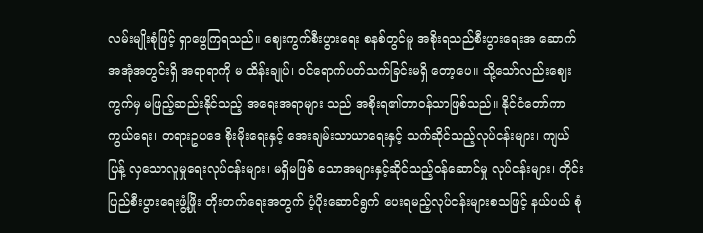လမ်းမျိုးစုံဖြင့် ရှာဖွေကြရသည်။ ဈေးကွက်စီးပွားရေး စနစ်တွင်မူ အစိုးရသည်စီးပွားရေးအ ဆောက်အအုံအတွင်းရှိ အရာရာကို မ ထိန်းချုပ်၊ ဝင်ရောက်ပတ်သက်ခြင်းမရှိ တော့ပေ။ သို့သော်လည်းဈေးကွက်မှ မဖြည့်ဆည်းနိုင်သည့် အရေးအရာများ သည် အစိုးရ၏တာဝန်သာဖြစ်သည်။ နိုင်ငံတော်ကာကွယ်ရေး၊ တရားဥပဒေ စိုးမိုးရေးနှင့် အေးချမ်းသာယာရေးနှင့် သက်ဆိုင်သည့်လုပ်ငန်းများ၊ ကျယ်ပြန့် လှသောလူမှုရေးလုပ်ငန်းများ၊ မရှိမဖြစ် သောအများနှင့်ဆိုင်သည့်ဝန်ဆောင်မှု လုပ်ငန်းများ၊ တိုင်းပြည်စီးပွားရေးဖွံ့ဖြိုး တိုးတက်ရေးအတွက် ပံ့ပိုးဆောင်ရွက် ပေးရမည့်လုပ်ငန်းများစသဖြင့် နယ်ပယ် စုံ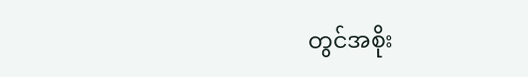တွင်အစိုး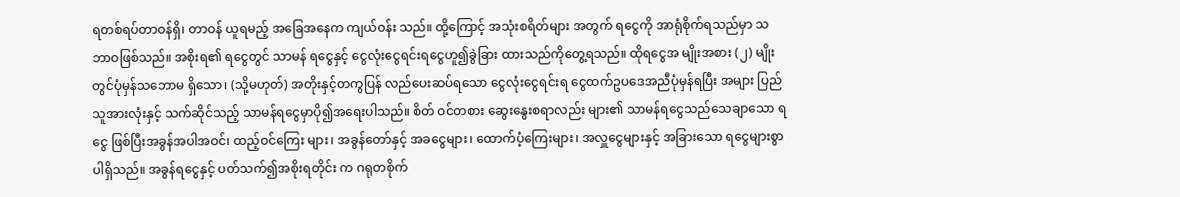ရတစ်ရပ်တာဝန်ရှိ၊ တာဝန် ယူရမည့် အခြေအနေက ကျယ်ဝန်း သည်။ ထို့ကြောင့် အသုံးစရိတ်များ အတွက် ရငွေကို အာရုံစိုက်ရသည်မှာ သဘာဝဖြစ်သည်။ အစိုးရ၏ ရငွေတွင် သာမန် ရငွေနှင့် ငွေလုံးငွေရင်းရငွေဟူ၍ခွဲခြား ထားသည်ကိုတွေ့ရသည်။ ထိုရငွေအ မျိုးအစား (၂) မျိုးတွင်ပုံမှန်သဘောမ ရှိသော၊ (သို့မဟုတ်) အတိုးနှင့်တကွပြန် လည်ပေးဆပ်ရသော ငွေလုံးငွေရင်းရ ငွေထက်ဥပဒေအညီပုံမှန်ရပြီး အများ ပြည်သူအားလုံးနှင့် သက်ဆိုင်သည့် သာမန်ရငွေမှာပို၍အရေးပါသည်။ စိတ် ဝင်တစား ဆွေးနွေးစရာလည်း များ၏ သာမန်ရငွေသည်သေချာသော ရငွေ ဖြစ်ပြီးအခွန်အပါအဝင်၊ ထည့်ဝင်ကြေး များ၊ အခွန်တော်နှင့် အခငွေများ၊ ထောက်ပံ့ကြေးများ၊ အလှူငွေများနှင့် အခြားသော ရငွေများစွာ ပါရှိသည်။ အခွန်ရငွေနှင့် ပတ်သက်၍အစိုးရတိုင်း က ဂရုတစိုက်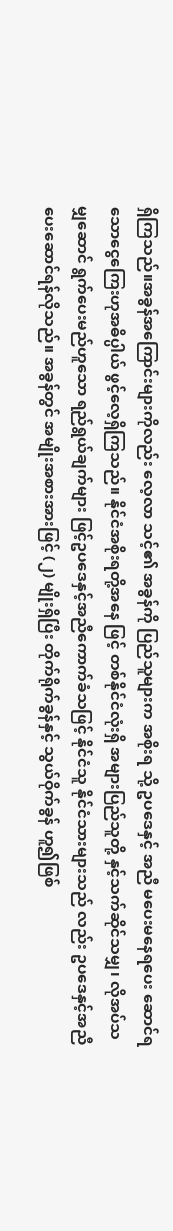ရှိကြသည်။အခွန်အကြောင်းများကိုလည်း လေ့လာ သင့်၏ အခွန်ကို ပြည်သူများက အစိုးရ သို့ ဥပဒေနှင့် အညီ မပေးမနေရပေး ဆောင်ရသောငွေကြေးဟုအဓိပ္ပါယ် ဖွင့်လေ့ရှိကြသည်။ နိုင်ငံအစိုးရတို့အနေ ဖြင့် တစ်နိုင်ငံလုံးရှိ အများပြည်သူတို့ နှင့်သက်ဆိုင်သမျှ၊ လိုအပ်သမျှဆောင် ရွက်ပေးမည်ဟူသော ရည်ရွယ်ချက်များ ဖြင့်ဥပဒေနှင့်အညီကောက်ခံသဖြင့် နိုင်ငံသူ နိုင်ငံသားများသည် လည်း ဥပဒေနှင့်အညီပေးဆောင်ရန်လိုသည်။ အခွန်တွင် အမျိုးအစားအားဖြင့် (၂) မျိုးရှိပြီး တိုက်ရိုက်ခွန်နှင့် သွယ်ဝိုက်ခွန် ဟူ၍ဖြစ်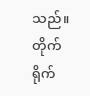သည်။ တိုက်ရိုက်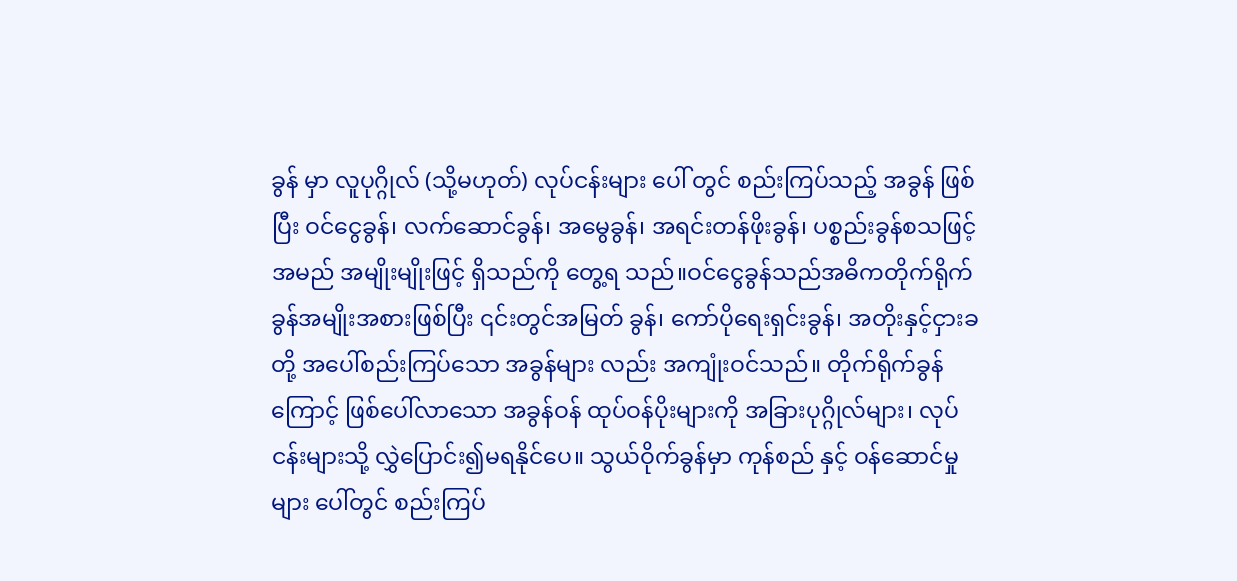ခွန် မှာ လူပုဂ္ဂိုလ် (သို့မဟုတ်) လုပ်ငန်းများ ပေါ် တွင် စည်းကြပ်သည့် အခွန် ဖြစ်ပြီး ဝင်ငွေခွန်၊ လက်ဆောင်ခွန်၊ အမွေခွန်၊ အရင်းတန်ဖိုးခွန်၊ ပစ္စည်းခွန်စသဖြင့် အမည် အမျိုးမျိုးဖြင့် ရှိသည်ကို တွေ့ရ သည်။ဝင်ငွေခွန်သည်အဓိကတိုက်ရိုက် ခွန်အမျိုးအစားဖြစ်ပြီး ၎င်းတွင်အမြတ် ခွန်၊ ကော်ပိုရေးရှင်းခွန်၊ အတိုးနှင့်ငှားခ တို့ အပေါ်စည်းကြပ်သော အခွန်များ လည်း အကျုံးဝင်သည်။ တိုက်ရိုက်ခွန် ကြောင့် ဖြစ်ပေါ်လာသော အခွန်ဝန် ထုပ်ဝန်ပိုးများကို အခြားပုဂ္ဂိုလ်များ၊ လုပ် ငန်းများသို့ လွှဲပြောင်း၍မရနိုင်ပေ။ သွယ်ဝိုက်ခွန်မှာ ကုန်စည် နှင့် ဝန်ဆောင်မှုများ ပေါ်တွင် စည်းကြပ်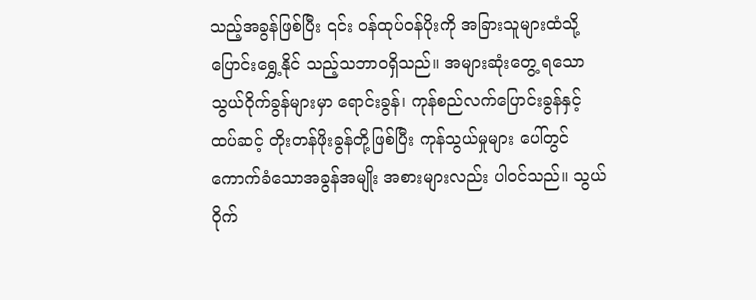သည့်အခွန်ဖြစ်ပြီး ၎င်း ဝန်ထုပ်ဝန်ပိုးကို အခြားသူများထံသို့ ပြောင်းရွှေ့နိုင် သည့်သဘာဝရှိသည်။ အများဆုံးတွေ့ ရသောသွယ်ဝိုက်ခွန်များမှာ ရောင်းခွန်၊ ကုန်စည်လက်ပြောင်းခွန်နှင့် ထပ်ဆင့် တိုးတန်ဖိုးခွန်တို့ဖြစ်ပြီး ကုန်သွယ်မှုများ ပေါ်တွင်ကောက်ခံသောအခွန်အမျိုး အစားများလည်း ပါဝင်သည်။ သွယ် ဝိုက်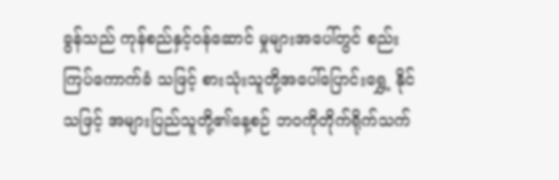ခွန်သည် ကုန်စည်နှင့်ဝန်ဆောင် မှုများအပေါ်တွင် စည်းကြပ်ကောက်ခံ သဖြင့် စားသုံးသူတို့အပေါ်ပြောင်းရွှေ့ နိုင်သဖြင့် အများပြည်သူတို့၏နေ့စဉ် ဘဝကိုတိုက်ရိုက်သက်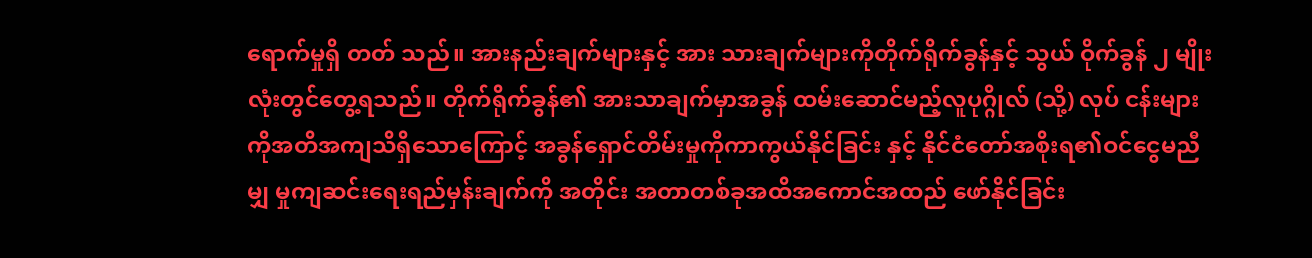ရောက်မှုရှိ တတ် သည်။ အားနည်းချက်များနှင့် အား သားချက်များကိုတိုက်ရိုက်ခွန်နှင့် သွယ် ဝိုက်ခွန် ၂ မျိုးလုံးတွင်တွေ့ရသည်။ တိုက်ရိုက်ခွန်၏ အားသာချက်မှာအခွန် ထမ်းဆောင်မည့်လူပုဂ္ဂိုလ် (သို့) လုပ် ငန်းများကိုအတိအကျသိရှိသောကြောင့် အခွန်ရှောင်တိမ်းမှုကိုကာကွယ်နိုင်ခြင်း နှင့် နိုင်ငံတော်အစိုးရ၏ဝင်ငွေမညီမျှ မှုကျဆင်းရေးရည်မှန်းချက်ကို အတိုင်း အတာတစ်ခုအထိအကောင်အထည် ဖော်နိုင်ခြင်း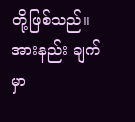တို့ဖြစ်သည်။ အားနည်း ချက်မှာ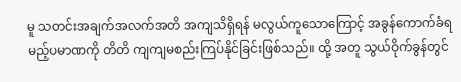မူ သတင်းအချက်အလက်အတိ အကျသိရှိရန် မလွယ်ကူသောကြောင့် အခွန်ကောက်ခံရမည့်ပမာဏကို တိတိ ကျကျမစည်းကြပ်နိုင်ခြင်းဖြစ်သည်။ ထို့ အတူ သွယ်ဝိုက်ခွန်တွင်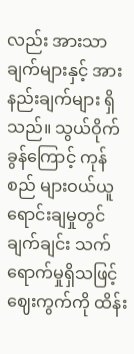လည်း အားသာ ချက်များနှင့် အားနည်းချက်များ ရှိ သည်။ သွယ်ဝိုက်ခွန်ကြောင့် ကုန်စည် များဝယ်ယူရောင်းချမှုတွင် ချက်ချင်း သက်ရောက်မှုရှိသဖြင့် ဈေးကွက်ကို ထိန်း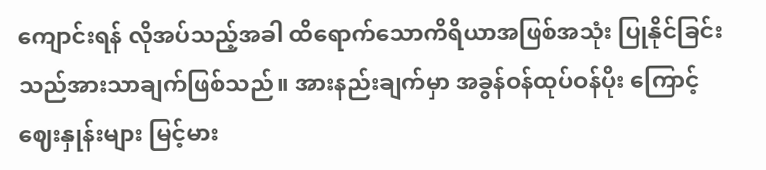ကျောင်းရန် လိုအပ်သည့်အခါ ထိရောက်သောကိရိယာအဖြစ်အသုံး ပြုနိုင်ခြင်းသည်အားသာချက်ဖြစ်သည်။ အားနည်းချက်မှာ အခွန်ဝန်ထုပ်ဝန်ပိုး ကြောင့် ဈေးနှုန်းများ မြင့်မား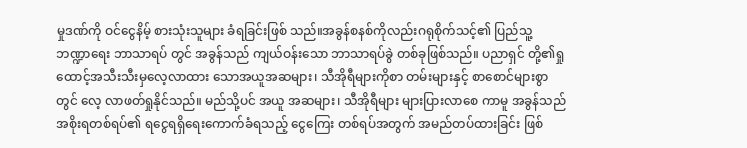မှုဒဏ်ကို ဝင်ငွေနိမ့် စားသုံးသူများ ခံရခြင်းဖြစ် သည်။အခွန်စနစ်ကိုလည်းဂရုစိုက်သင့်၏ ပြည်သူ့ ဘဏ္ဍာရေး ဘာသာရပ် တွင် အခွန်သည် ကျယ်ဝန်းသော ဘာသာရပ်ခွဲ တစ်ခုဖြစ်သည်။ ပညာရှင် တို့၏ရှုထောင့်အသီးသီးမှလေ့လာထား သောအယူအဆများ၊ သီအိုရီများကိုစာ တမ်းများနှင့် စာစောင်များစွာတွင် လေ့ လာဖတ်ရှုနိုင်သည်။ မည်သို့ပင် အယူ အဆများ၊ သီအိုရီများ များပြားလာစေ ကာမူ အခွန်သည် အစိုးရတစ်ရပ်၏ ရငွေရရှိရေးကောက်ခံရသည့် ငွေကြေး တစ်ရပ်အတွက် အမည်တပ်ထားခြင်း ဖြစ်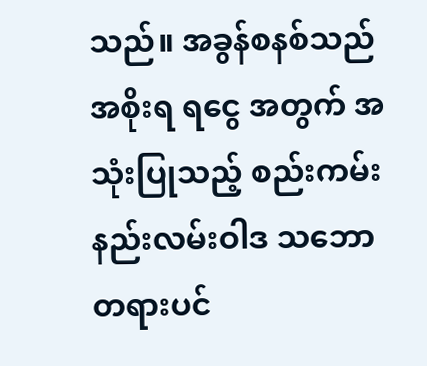သည်။ အခွန်စနစ်သည် အစိုးရ ရငွေ အတွက် အသုံးပြုသည့် စည်းကမ်း နည်းလမ်းဝါဒ သဘောတရားပင်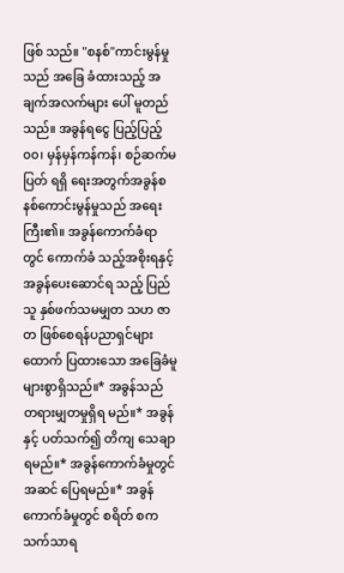ဖြစ် သည်။ "စနစ်"ကာင်းမွန်မှုသည် အခြေ ခံထားသည့် အချက်အလက်များ ပေါ် မူတည်သည်။ အခွန်ရငွေ ပြည့်ပြည့်၀၀၊ မှန်မှန်ကန်ကန်၊ စဉ်ဆက်မပြတ် ရရှိ ရေးအတွက်အခွန်စနစ်ကောင်းမွန်မှုသည် အရေးကြီး၏။ အခွန်ကောက်ခံရာတွင် ကောက်ခံ သည့်အစိုးရနှင့် အခွန်ပေးဆောင်ရ သည့် ပြည်သူ နှစ်ဖက်သမမျှတ သဟ ဇာတ ဖြစ်စေရန်ပညာရှင်များ ထောက် ပြထားသော အခြေခံမူများစွာရှိသည်။* အခွန်သည် တရားမျှတမှုရှိရ မည်။* အခွန်နှင့် ပတ်သက်၍ တိကျ သေချာရမည်။* အခွန်ကောက်ခံမှုတွင် အဆင် ပြေရမည်။* အခွန်ကောက်ခံမှုတွင် စရိတ် စကသက်သာရ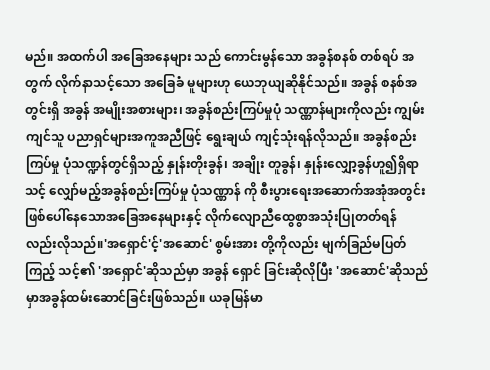မည်။ အထက်ပါ အခြေအနေများ သည် ကောင်းမွန်သော အခွန်စနစ် တစ်ရပ် အတွက် လိုက်နာသင့်သော အခြေခံ မူများဟု ယေဘုယျဆိုနိုင်သည်။ အခွန် စနစ်အတွင်းရှိ အခွန် အမျိုးအစားများ၊ အခွန်စည်းကြပ်မှုပုံ သဏ္ဏာန်များကိုလည်း ကျွမ်းကျင်သူ ပညာရှင်များအကူအညီဖြင့် ရွေးချယ် ကျင့်သုံးရန်လိုသည်။ အခွန်စည်းကြပ်မှု ပုံသဏ္ဍန်တွင်ရှိသည့် နှုန်းတိုးခွန်၊ အချိုး တူခွန်၊ နှုန်းလျှော့ခွန်ဟူ၍ရှိရာ သင့် လျှော်မည့်အခွန်စည်းကြပ်မှု ပုံသဏ္ဏာန် ကို စီးပွားရေးအဆောက်အအုံအတွင်း ဖြစ်ပေါ်နေသောအခြေအနေများနှင့် လိုက်လျောညီထွေစွာအသုံးပြုတတ်ရန် လည်းလိုသည်။'အရှောင်'င့်'အဆောင်' စွမ်းအား တို့ကိုလည်း မျက်ခြည်မပြတ်ကြည့် သင့်၏ 'အရှောင်'ဆိုသည်မှာ အခွန် ရှောင် ခြင်းဆိုလိုပြီး 'အဆောင်'ဆိုသည် မှာအခွန်ထမ်းဆောင်ခြင်းဖြစ်သည်။ ယခုမြန်မာ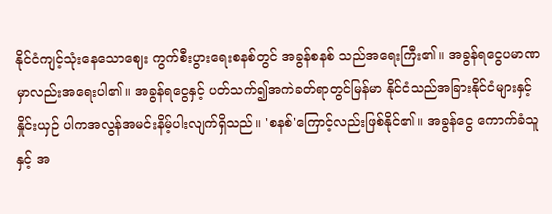နိုင်ငံကျင့်သုံးနေသောဈေး ကွက်စီးပွားရေးစနစ်တွင် အခွန်စနစ် သည်အရေးကြီး၏။ အခွန်ရငွေပမာဏ မှာလည်းအရေးပါ၏။ အခွန်ရငွေနှင့် ပတ်သက်၍အကဲခတ်ရာတွင်မြန်မာ နိုင်ငံသည်အခြားနိုင်ငံများနှင့် နှိုင်းယှဉ် ပါကအလွန်အမင်းနိမ့်ပါးလျက်ရှိသည်။ 'စနစ်'ကြောင့်လည်းဖြစ်နိုင်၏။ အခွန်ငွေ ကောက်ခံသူနှင့် အ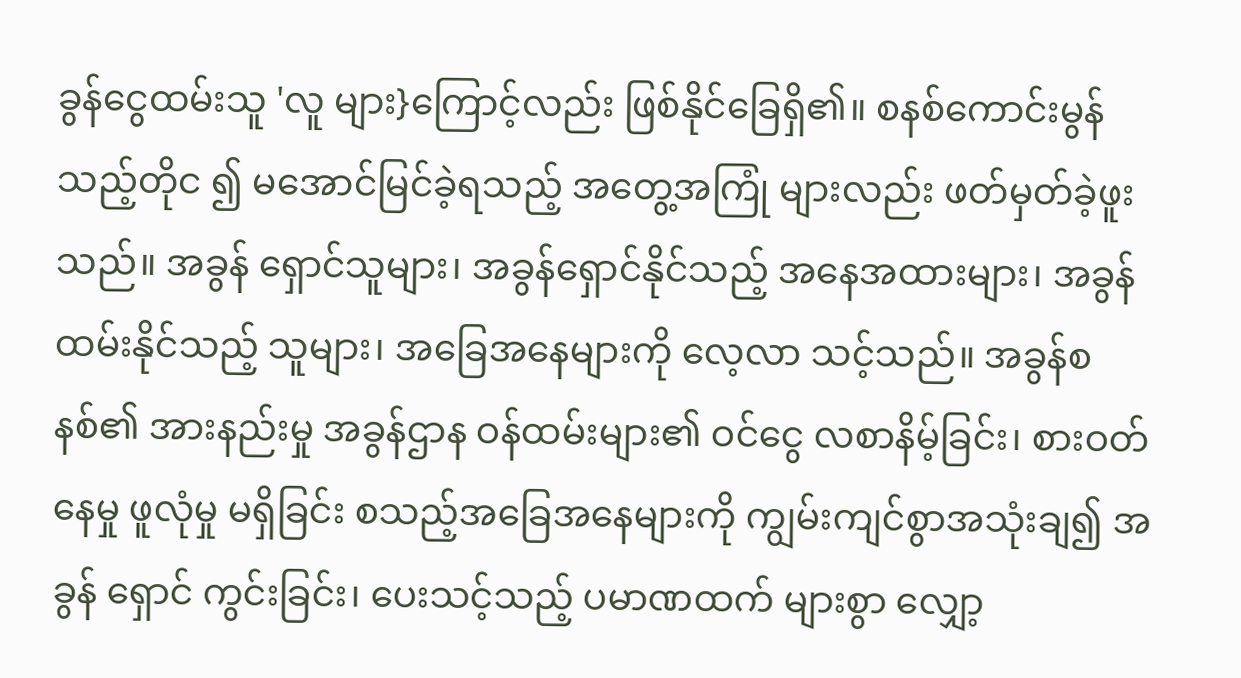ခွန်ငွေထမ်းသူ 'လူ များ}ကြောင့်လည်း ဖြစ်နိုင်ခြေရှိ၏။ စနစ်ကောင်းမွန်သည့်တိုင ၍ မအောင်မြင်ခဲ့ရသည့် အတွေ့အကြုံ များလည်း ဖတ်မှတ်ခဲ့ဖူးသည်။ အခွန် ရှောင်သူများ၊ အခွန်ရှောင်နိုင်သည့် အနေအထားများ၊ အခွန်ထမ်းနိုင်သည့် သူများ၊ အခြေအနေများကို လေ့လာ သင့်သည်။ အခွန်စနစ်၏ အားနည်းမှု အခွန်ဌာန ဝန်ထမ်းများ၏ ဝင်ငွေ လစာနိမ့်ခြင်း၊ စားဝတ်နေမှု ဖူလုံမှု မရှိခြင်း စသည့်အခြေအနေများကို ကျွမ်းကျင်စွာအသုံးချ၍ အခွန် ရှောင် ကွင်းခြင်း၊ ပေးသင့်သည့် ပမာဏထက် များစွာ လျှော့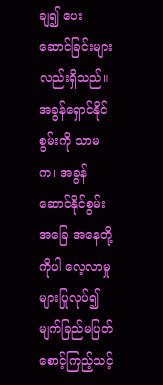ချ၍ ပေးဆောင်ခြင်းများ လည်းရှိသည်။ အခွန်ရှောင်နိုင်စွမ်းကို သာမက၊ အခွန်ဆောင်နိုင်စွမ်းအခြေ အနေတို့ကိုပါ လေ့လာမှုများပြုလုပ်၍ မျက်ခြည်မပြတ်စောင့်ကြည့်သင့်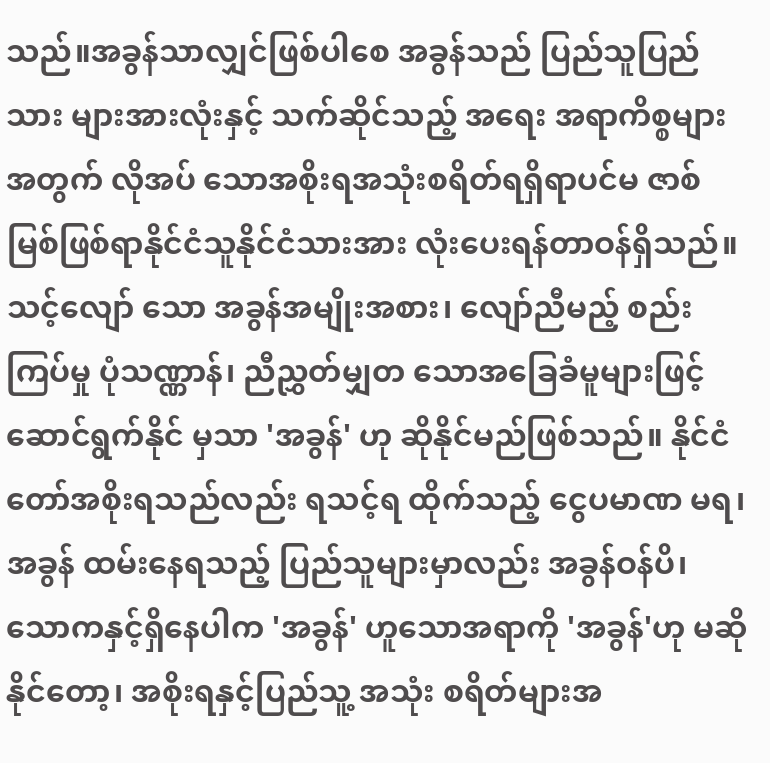သည်။အခွန်သာလျှင်ဖြစ်ပါစေ အခွန်သည် ပြည်သူပြည်သား များအားလုံးနှင့် သက်ဆိုင်သည့် အရေး အရာကိစ္စများ အတွက် လိုအပ် သောအစိုးရအသုံးစရိတ်ရရှိရာပင်မ ဇာစ်မြစ်ဖြစ်ရာနိုင်ငံသူနိုင်ငံသားအား လုံးပေးရန်တာဝန်ရှိသည်။ သင့်လျော် သော အခွန်အမျိုးအစား၊ လျော်ညီမည့် စည်းကြပ်မှု ပုံသဏ္ဏာန်၊ ညီညွှတ်မျှတ သောအခြေခံမူများဖြင့်ဆောင်ရွက်နိုင် မှသာ 'အခွန်' ဟု ဆိုနိုင်မည်ဖြစ်သည်။ နိုင်ငံတော်အစိုးရသည်လည်း ရသင့်ရ ထိုက်သည့် ငွေပမာဏ မရ၊ အခွန် ထမ်းနေရသည့် ပြည်သူများမှာလည်း အခွန်ဝန်ပိ၊ သောကနှင့်ရှိနေပါက 'အခွန်' ဟူသောအရာကို 'အခွန်'ဟု မဆိုနိုင်တော့၊ အစိုးရနှင့်ပြည်သူ့ အသုံး စရိတ်များအ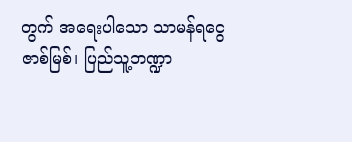တွက် အရေးပါသော သာမန်ရငွေ ဇာစ်မြစ်၊ ပြည်သူ့ဘဏ္ဍာ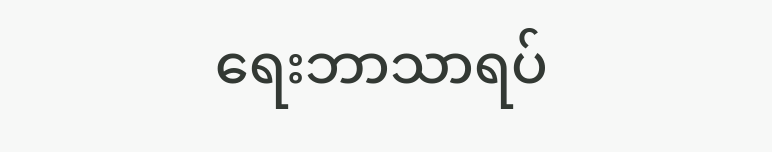ရေးဘာသာရပ်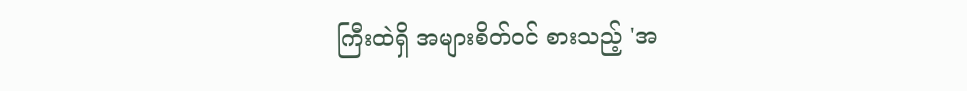ကြီးထဲရှိ အများစိတ်ဝင် စားသည့် 'အ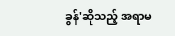ခွန်'ဆိုသည့် အရာမ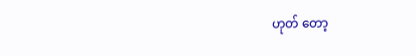ဟုတ် တော့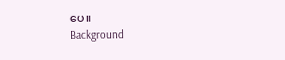ပေ။
Background